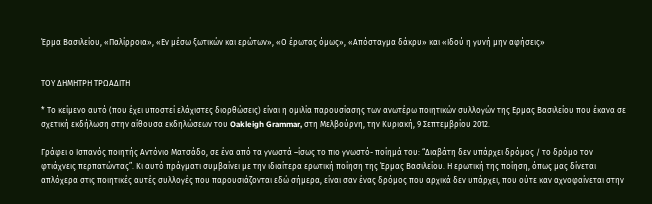Έρμα Βασιλείου, «Παλίρροια», «Εν μέσω ξωτικών και ερώτων», «Ο έρωτας όμως», «Απόσταγμα δάκρυ» και «Ιδού η γυνή μην αφήσεις»


ΤΟΥ ΔΗΜΗΤΡΗ ΤΡΩΑΔΙΤΗ

* Το κείμενο αυτό (που έχει υποστεί ελάχιστες διορθώσεις) είναι η ομιλία παρουσίασης των ανωτέρω ποιητικών συλλογών της Ερμας Βασιλείου που έκανα σε σχετική εκδήλωση στην αίθουσα εκδηλώσεων του Oakleigh Grammar, στη Μελβούρνη, την Κυριακή, 9 Σεπτεμβρίου 2012.

Γράφει ο Ισπανός ποιητής Αντόνιο Ματσάδο, σε ένα από τα γνωστά –ίσως το πιο γνωστό- ποίημά του: “Διαβάτη δεν υπάρχει δρόμος / το δρόμο τον φτιάχνεις περπατώντας”. Κι αυτό πράγματι συμβαίνει με την ιδιαίτερα ερωτική ποίηση της Έρμας Βασιλείου. Η ερωτική της ποίηση, όπως μας δίνεται απλόχερα στις ποιητικές αυτές συλλογές που παρουσιάζονται εδώ σήμερα, είναι σαν ένας δρόμος που αρχικά δεν υπάρχει, που ούτε καν αχνοφαίνεται στην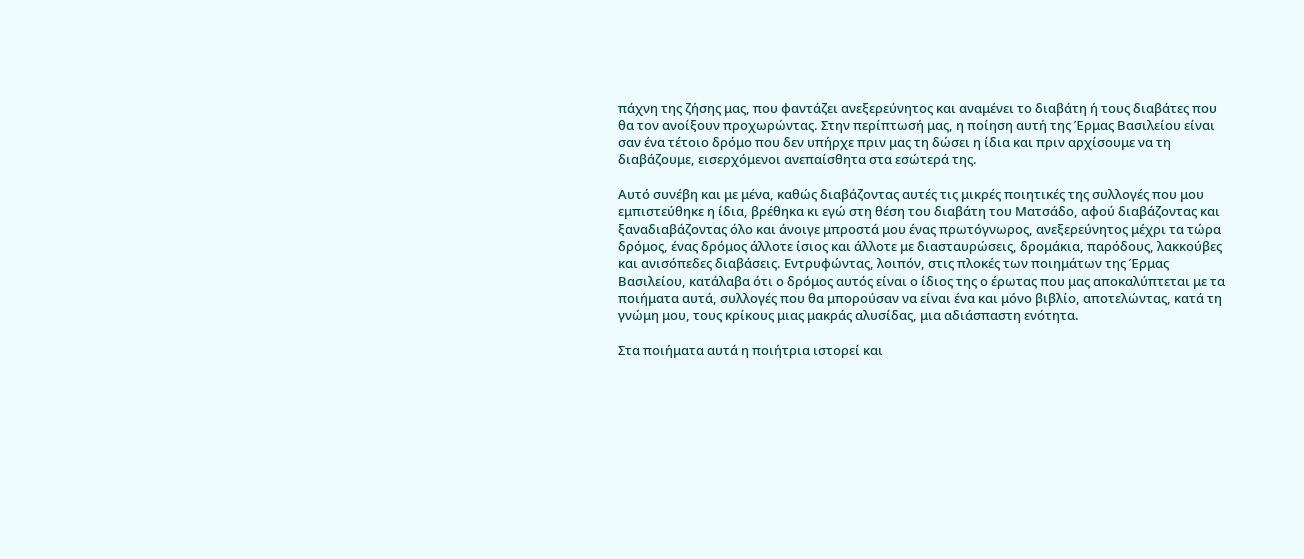πάχνη της ζήσης μας, που φαντάζει ανεξερεύνητος και αναμένει το διαβάτη ή τους διαβάτες που θα τον ανοίξουν προχωρώντας. Στην περίπτωσή μας, η ποίηση αυτή της Έρμας Βασιλείου είναι σαν ένα τέτοιο δρόμο που δεν υπήρχε πριν μας τη δώσει η ίδια και πριν αρχίσουμε να τη διαβάζουμε, εισερχόμενοι ανεπαίσθητα στα εσώτερά της.

Αυτό συνέβη και με μένα, καθώς διαβάζοντας αυτές τις μικρές ποιητικές της συλλογές που μου εμπιστεύθηκε η ίδια, βρέθηκα κι εγώ στη θέση του διαβάτη του Ματσάδο, αφού διαβάζοντας και ξαναδιαβάζοντας όλο και άνοιγε μπροστά μου ένας πρωτόγνωρος, ανεξερεύνητος μέχρι τα τώρα δρόμος, ένας δρόμος άλλοτε ίσιος και άλλοτε με διασταυρώσεις, δρομάκια, παρόδους, λακκούβες και ανισόπεδες διαβάσεις. Εντρυφώντας, λοιπόν, στις πλοκές των ποιημάτων της Έρμας Βασιλείου, κατάλαβα ότι ο δρόμος αυτός είναι ο ίδιος της ο έρωτας που μας αποκαλύπτεται με τα ποιήματα αυτά, συλλογές που θα μπορούσαν να είναι ένα και μόνο βιβλίο, αποτελώντας, κατά τη γνώμη μου, τους κρίκους μιας μακράς αλυσίδας, μια αδιάσπαστη ενότητα.

Στα ποιήματα αυτά η ποιήτρια ιστορεί και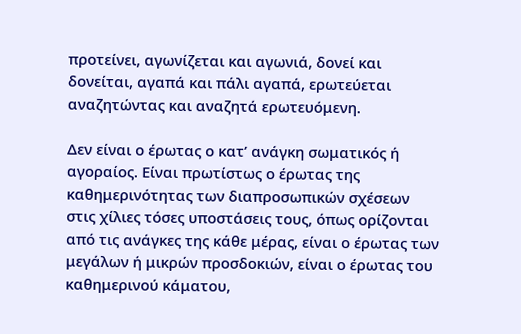προτείνει, αγωνίζεται και αγωνιά, δονεί και δονείται, αγαπά και πάλι αγαπά, ερωτεύεται αναζητώντας και αναζητά ερωτευόμενη.

Δεν είναι ο έρωτας ο κατ’ ανάγκη σωματικός ή αγοραίος. Είναι πρωτίστως ο έρωτας της καθημερινότητας των διαπροσωπικών σχέσεων στις χίλιες τόσες υποστάσεις τους, όπως ορίζονται από τις ανάγκες της κάθε μέρας, είναι ο έρωτας των μεγάλων ή μικρών προσδοκιών, είναι ο έρωτας του καθημερινού κάματου,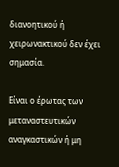διανοητικού ή χειρωνακτικού δεν έχει σημασία.

Είναι ο έρωτας των μεταναστευτικών αναγκαστικών ή μη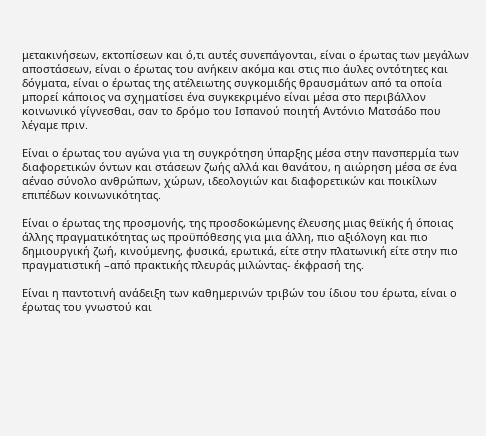μετακινήσεων, εκτοπίσεων και ό,τι αυτές συνεπάγονται, είναι ο έρωτας των μεγάλων αποστάσεων, είναι ο έρωτας του ανήκειν ακόμα και στις πιο άυλες οντότητες και δόγματα, είναι ο έρωτας της ατέλειωτης συγκομιδής θραυσμάτων από τα οποία μπορεί κάποιος να σχηματίσει ένα συγκεκριμένο είναι μέσα στο περιβάλλον κοινωνικό γίγνεσθαι, σαν το δρόμο του Ισπανού ποιητή Αντόνιο Ματσάδο που λέγαμε πριν.

Είναι ο έρωτας του αγώνα για τη συγκρότηση ύπαρξης μέσα στην πανσπερμία των διαφορετικών όντων και στάσεων ζωής αλλά και θανάτου, η αιώρηση μέσα σε ένα αέναο σύνολο ανθρώπων, χώρων, ιδεολογιών και διαφορετικών και ποικίλων επιπέδων κοινωνικότητας.

Είναι ο έρωτας της προσμονής, της προσδοκώμενης έλευσης μιας θεϊκής ή όποιας άλλης πραγματικότητας ως προϋπόθεσης για μια άλλη, πιο αξιόλογη και πιο δημιουργική ζωή, κινούμενης, φυσικά, ερωτικά, είτε στην πλατωνική είτε στην πιο πραγματιστική –από πρακτικής πλευράς μιλώντας- έκφρασή της.

Είναι η παντοτινή ανάδειξη των καθημερινών τριβών του ίδιου του έρωτα, είναι ο έρωτας του γνωστού και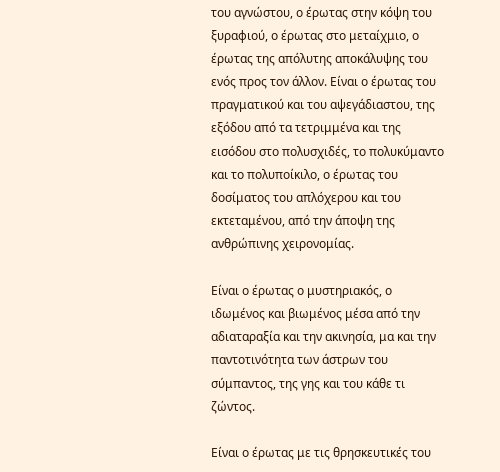του αγνώστου, ο έρωτας στην κόψη του ξυραφιού, ο έρωτας στο μεταίχμιο, ο έρωτας της απόλυτης αποκάλυψης του ενός προς τον άλλον. Είναι ο έρωτας του πραγματικού και του αψεγάδιαστου, της εξόδου από τα τετριμμένα και της εισόδου στο πολυσχιδές, το πολυκύμαντο και το πολυποίκιλο, ο έρωτας του δοσίματος του απλόχερου και του εκτεταμένου, από την άποψη της ανθρώπινης χειρονομίας.

Είναι ο έρωτας ο μυστηριακός, ο ιδωμένος και βιωμένος μέσα από την αδιαταραξία και την ακινησία, μα και την παντοτινότητα των άστρων του σύμπαντος, της γης και του κάθε τι ζώντος.

Είναι ο έρωτας με τις θρησκευτικές του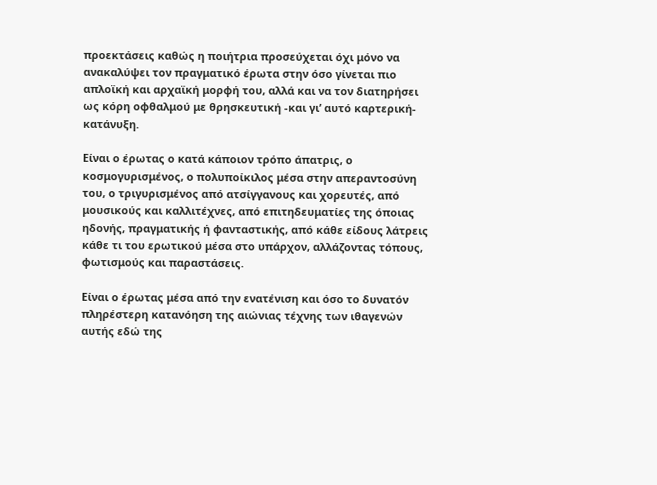προεκτάσεις καθώς η ποιήτρια προσεύχεται όχι μόνο να ανακαλύψει τον πραγματικό έρωτα στην όσο γίνεται πιο απλοϊκή και αρχαϊκή μορφή του, αλλά και να τον διατηρήσει ως κόρη οφθαλμού με θρησκευτική -και γι’ αυτό καρτερική- κατάνυξη.

Είναι ο έρωτας ο κατά κάποιον τρόπο άπατρις, ο κοσμογυρισμένος, ο πολυποίκιλος μέσα στην απεραντοσύνη του, ο τριγυρισμένος από ατσίγγανους και χορευτές, από μουσικούς και καλλιτέχνες, από επιτηδευματίες της όποιας ηδονής, πραγματικής ή φανταστικής, από κάθε είδους λάτρεις κάθε τι του ερωτικού μέσα στο υπάρχον, αλλάζοντας τόπους, φωτισμούς και παραστάσεις.

Είναι ο έρωτας μέσα από την ενατένιση και όσο το δυνατόν πληρέστερη κατανόηση της αιώνιας τέχνης των ιθαγενών αυτής εδώ της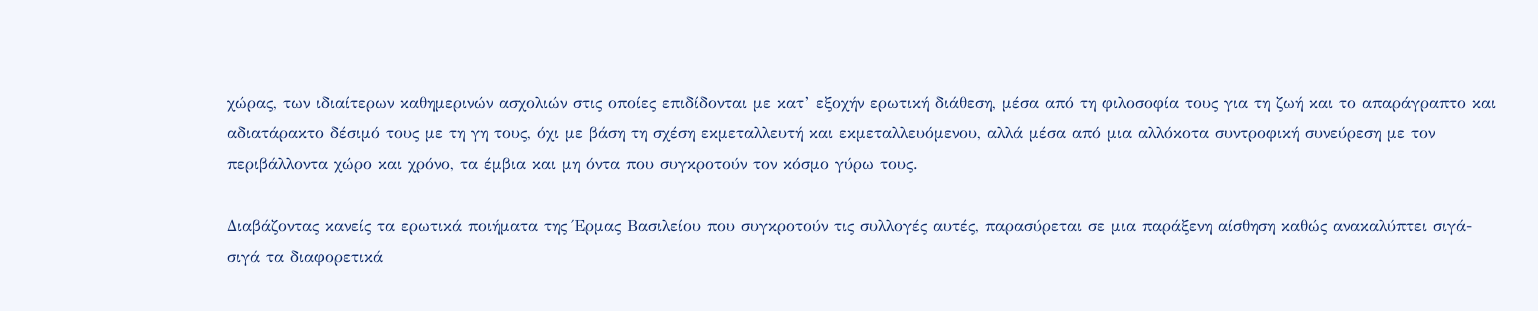χώρας, των ιδιαίτερων καθημερινών ασχολιών στις οποίες επιδίδονται με κατ’ εξοχήν ερωτική διάθεση, μέσα από τη φιλοσοφία τους για τη ζωή και το απαράγραπτο και αδιατάρακτο δέσιμό τους με τη γη τους, όχι με βάση τη σχέση εκμεταλλευτή και εκμεταλλευόμενου, αλλά μέσα από μια αλλόκοτα συντροφική συνεύρεση με τον περιβάλλοντα χώρο και χρόνο, τα έμβια και μη όντα που συγκροτούν τον κόσμο γύρω τους.

Διαβάζοντας κανείς τα ερωτικά ποιήματα της Έρμας Βασιλείου που συγκροτούν τις συλλογές αυτές, παρασύρεται σε μια παράξενη αίσθηση καθώς ανακαλύπτει σιγά-σιγά τα διαφορετικά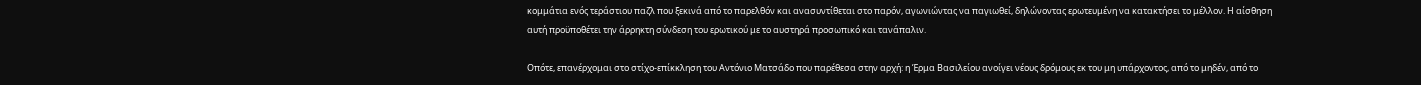κομμάτια ενός τεράστιου παζλ που ξεκινά από το παρελθόν και ανασυντίθεται στο παρόν, αγωνιώντας να παγιωθεί, δηλώνοντας ερωτευμένη να κατακτήσει το μέλλον. Η αίσθηση αυτή προϋποθέτει την άρρηκτη σύνδεση του ερωτικού με το αυστηρά προσωπικό και τανάπαλιν.

Οπότε, επανέρχομαι στο στίχο-επίκκληση του Αντόνιο Ματσάδο που παρέθεσα στην αρχή: η Έρμα Βασιλείου ανοίγει νέους δρόμους εκ του μη υπάρχοντος, από το μηδέν, από το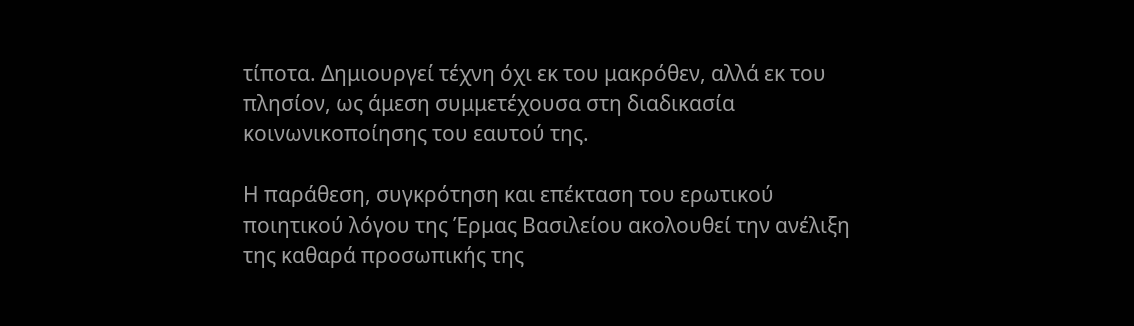τίποτα. Δημιουργεί τέχνη όχι εκ του μακρόθεν, αλλά εκ του πλησίον, ως άμεση συμμετέχουσα στη διαδικασία κοινωνικοποίησης του εαυτού της.

Η παράθεση, συγκρότηση και επέκταση του ερωτικού ποιητικού λόγου της Έρμας Βασιλείου ακολουθεί την ανέλιξη της καθαρά προσωπικής της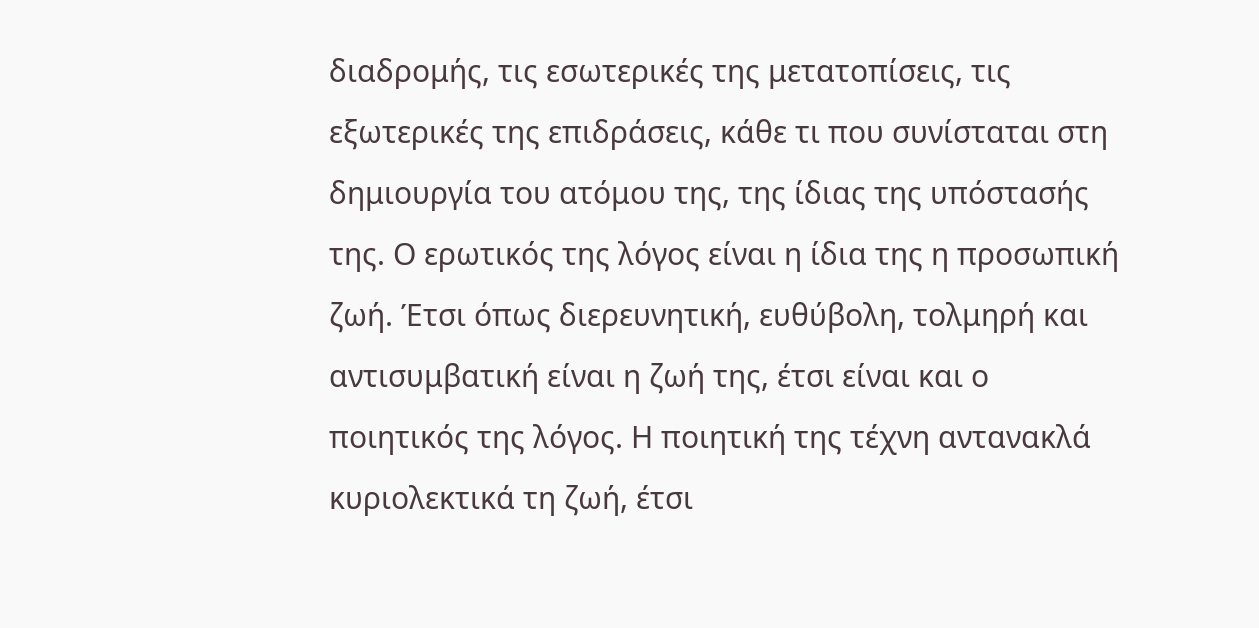διαδρομής, τις εσωτερικές της μετατοπίσεις, τις εξωτερικές της επιδράσεις, κάθε τι που συνίσταται στη δημιουργία του ατόμου της, της ίδιας της υπόστασής της. Ο ερωτικός της λόγος είναι η ίδια της η προσωπική ζωή. Έτσι όπως διερευνητική, ευθύβολη, τολμηρή και αντισυμβατική είναι η ζωή της, έτσι είναι και ο ποιητικός της λόγος. Η ποιητική της τέχνη αντανακλά κυριολεκτικά τη ζωή, έτσι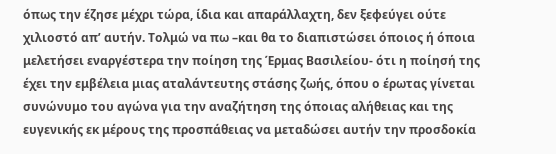όπως την έζησε μέχρι τώρα, ίδια και απαράλλαχτη, δεν ξεφεύγει ούτε χιλιοστό απ’ αυτήν. Τολμώ να πω –και θα το διαπιστώσει όποιος ή όποια μελετήσει εναργέστερα την ποίηση της Έρμας Βασιλείου- ότι η ποίησή της έχει την εμβέλεια μιας αταλάντευτης στάσης ζωής, όπου ο έρωτας γίνεται συνώνυμο του αγώνα για την αναζήτηση της όποιας αλήθειας και της ευγενικής εκ μέρους της προσπάθειας να μεταδώσει αυτήν την προσδοκία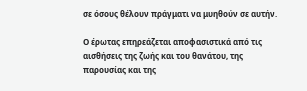σε όσους θέλουν πράγματι να μυηθούν σε αυτήν.

O έρωτας επηρεάζεται αποφασιστικά από τις αισθήσεις της ζωής και του θανάτου, της παρουσίας και της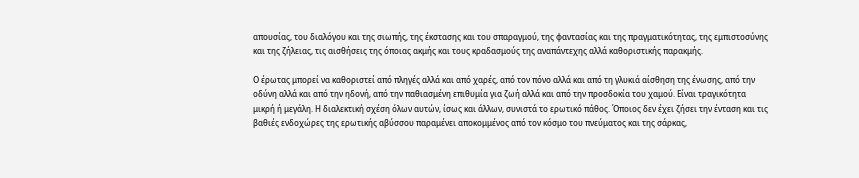απουσίας, του διαλόγου και της σιωπής, της έκστασης και του σπαραγμού, της φαντασίας και της πραγματικότητας, της εμπιστοσύνης και της ζήλειας, τις αισθήσεις της όποιας ακμής και τους κραδασμούς της αναπάντεχης αλλά καθοριστικής παρακμής.

Ο έρωτας μπορεί να καθοριστεί από πληγές αλλά και από χαρές, από τον πόνο αλλά και από τη γλυκιά αίσθηση της ένωσης, από την οδύνη αλλά και από την ηδονή, από την παθιασμένη επιθυμία για ζωή αλλά και από την προσδοκία του χαμού. Είναι τραγικότητα μικρή ή μεγάλη. Η διαλεκτική σχέση όλων αυτών, ίσως και άλλων, συνιστά το ερωτικό πάθος. Όποιος δεν έχει ζήσει την ένταση και τις βαθιές ενδοχώρες της ερωτικής αβύσσου παραμένει αποκομμένος από τον κόσμο του πνεύματος και της σάρκας,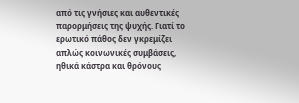από τις γνήσιες και αυθεντικές παρορμήσεις της ψυχής. Γιατί το ερωτικό πάθος δεν γκρεμίζει απλώς κοινωνικές συμβάσεις, ηθικά κάστρα και θρόνους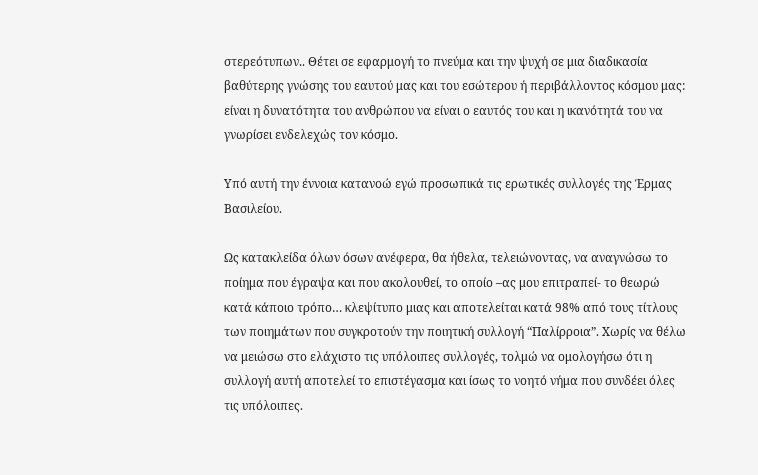στερεότυπων.. Θέτει σε εφαρμογή το πνεύμα και την ψυχή σε μια διαδικασία βαθύτερης γνώσης του εαυτού μας και του εσώτερου ή περιβάλλοντος κόσμου μας: είναι η δυνατότητα του ανθρώπου να είναι ο εαυτός του και η ικανότητά του να γνωρίσει ενδελεχώς τον κόσμο.

Υπό αυτή την έννοια κατανοώ εγώ προσωπικά τις ερωτικές συλλογές της Έρμας Βασιλείου.

Ως κατακλείδα όλων όσων ανέφερα, θα ήθελα, τελειώνοντας, να αναγνώσω το ποίημα που έγραψα και που ακολουθεί, το οποίο –ας μου επιτραπεί- το θεωρώ κατά κάποιο τρόπο… κλεψίτυπο μιας και αποτελείται κατά 98% από τους τίτλους των ποιημάτων που συγκροτούν την ποιητική συλλογή “Παλίρροια”. Χωρίς να θέλω να μειώσω στο ελάχιστο τις υπόλοιπες συλλογές, τολμώ να ομολογήσω ότι η συλλογή αυτή αποτελεί το επιστέγασμα και ίσως το νοητό νήμα που συνδέει όλες τις υπόλοιπες.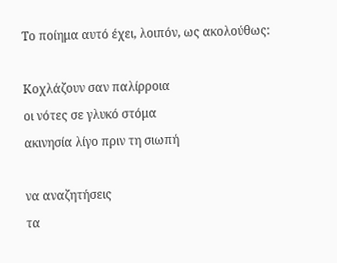Το ποίημα αυτό έχει, λοιπόν, ως ακολούθως:

Κοχλάζουν σαν παλίρροια
οι νότες σε γλυκό στόμα
ακινησία λίγο πριν τη σιωπή

να αναζητήσεις
τα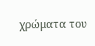χρώματα του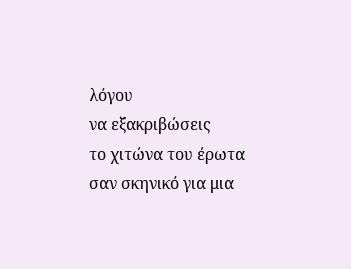λόγου
να εξακριβώσεις
το χιτώνα του έρωτα
σαν σκηνικό για μια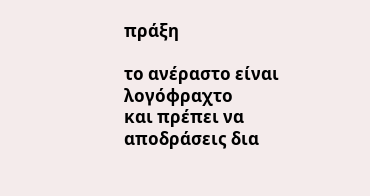πράξη

το ανέραστο είναι λογόφραχτο
και πρέπει να αποδράσεις δια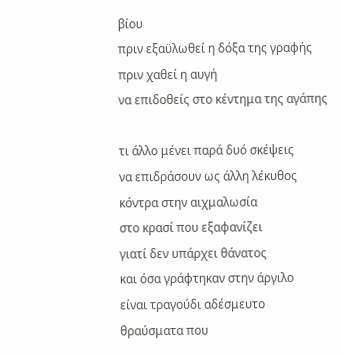βίου
πριν εξαϋλωθεί η δόξα της γραφής
πριν χαθεί η αυγή
να επιδοθείς στο κέντημα της αγάπης

τι άλλο μένει παρά δυό σκέψεις
να επιδράσουν ως άλλη λέκυθος
κόντρα στην αιχμαλωσία
στο κρασί που εξαφανίζει
γιατί δεν υπάρχει θάνατος
και όσα γράφτηκαν στην άργιλο
είναι τραγούδι αδέσμευτο
θραύσματα που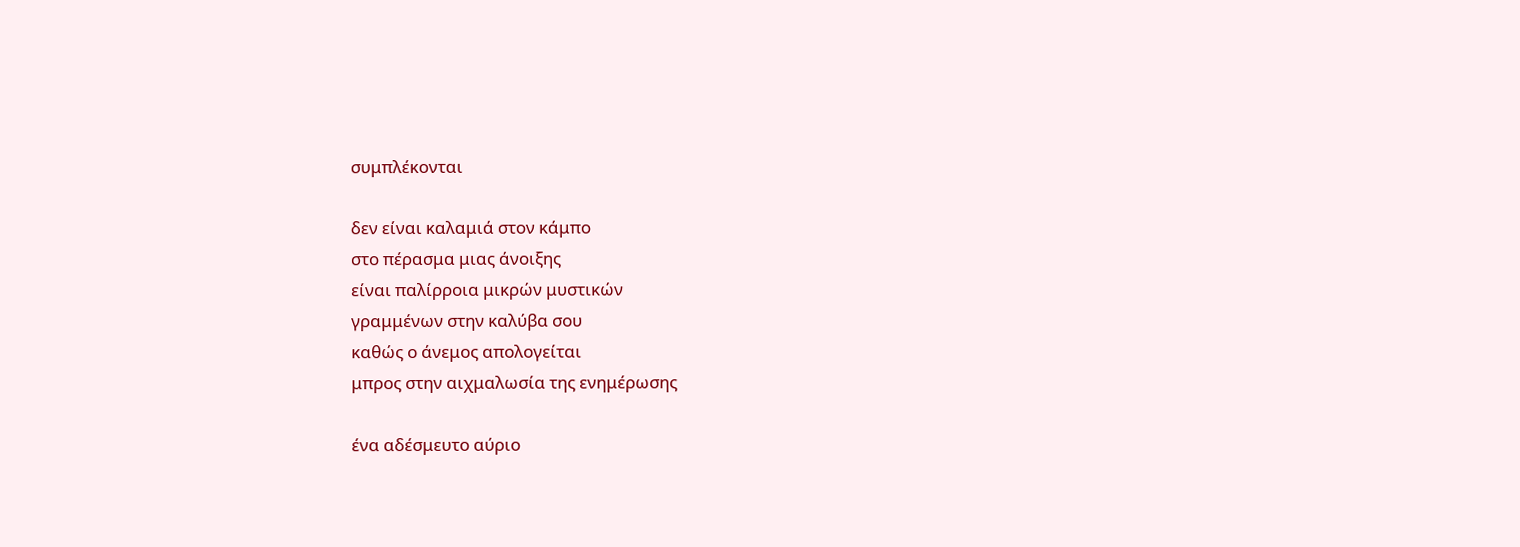συμπλέκονται

δεν είναι καλαμιά στον κάμπο
στο πέρασμα μιας άνοιξης
είναι παλίρροια μικρών μυστικών
γραμμένων στην καλύβα σου
καθώς ο άνεμος απολογείται
μπρος στην αιχμαλωσία της ενημέρωσης

ένα αδέσμευτο αύριο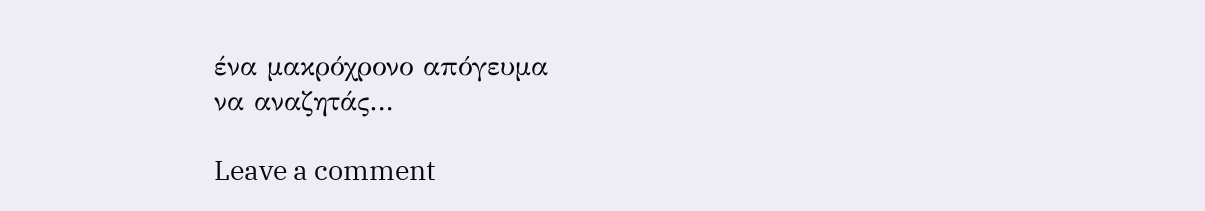ένα μακρόχρονο απόγευμα
να αναζητάς…

Leave a comment